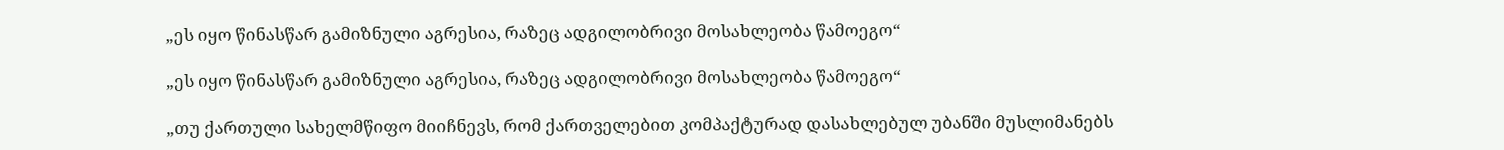„ეს იყო წინასწარ გამიზნული აგრესია, რაზეც ადგილობრივი მოსახლეობა წამოეგო“

„ეს იყო წინასწარ გამიზნული აგრესია, რაზეც ადგილობრივი მოსახლეობა წამოეგო“

„თუ ქართული სახელმწიფო მიიჩნევს, რომ ქართველებით კომპაქტურად დასახლებულ უბანში მუსლიმანებს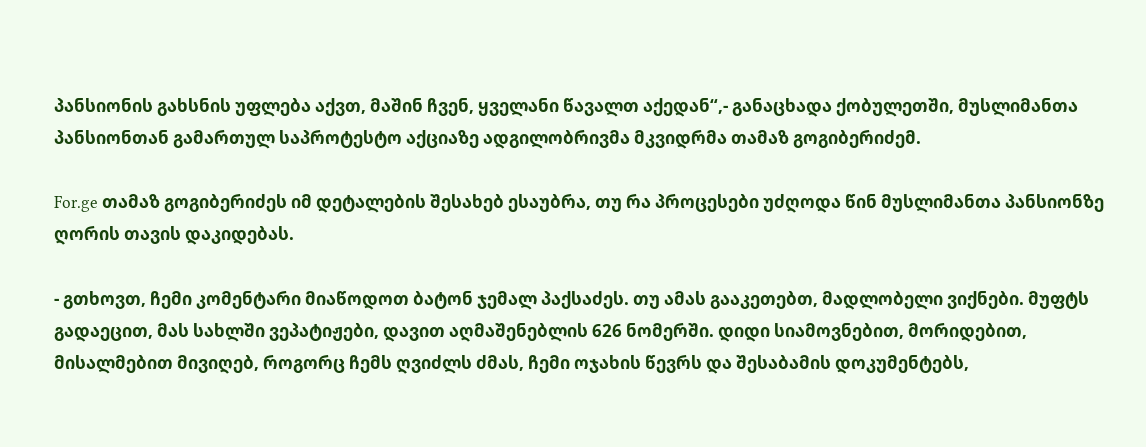პანსიონის გახსნის უფლება აქვთ, მაშინ ჩვენ, ყველანი წავალთ აქედან“,- განაცხადა ქობულეთში, მუსლიმანთა პანსიონთან გამართულ საპროტესტო აქციაზე ადგილობრივმა მკვიდრმა თამაზ გოგიბერიძემ.

For.ge თამაზ გოგიბერიძეს იმ დეტალების შესახებ ესაუბრა, თუ რა პროცესები უძღოდა წინ მუსლიმანთა პანსიონზე ღორის თავის დაკიდებას.

- გთხოვთ, ჩემი კომენტარი მიაწოდოთ ბატონ ჯემალ პაქსაძეს. თუ ამას გააკეთებთ, მადლობელი ვიქნები. მუფტს გადაეცით, მას სახლში ვეპატიჟები, დავით აღმაშენებლის 626 ნომერში. დიდი სიამოვნებით, მორიდებით, მისალმებით მივიღებ, როგორც ჩემს ღვიძლს ძმას, ჩემი ოჯახის წევრს და შესაბამის დოკუმენტებს,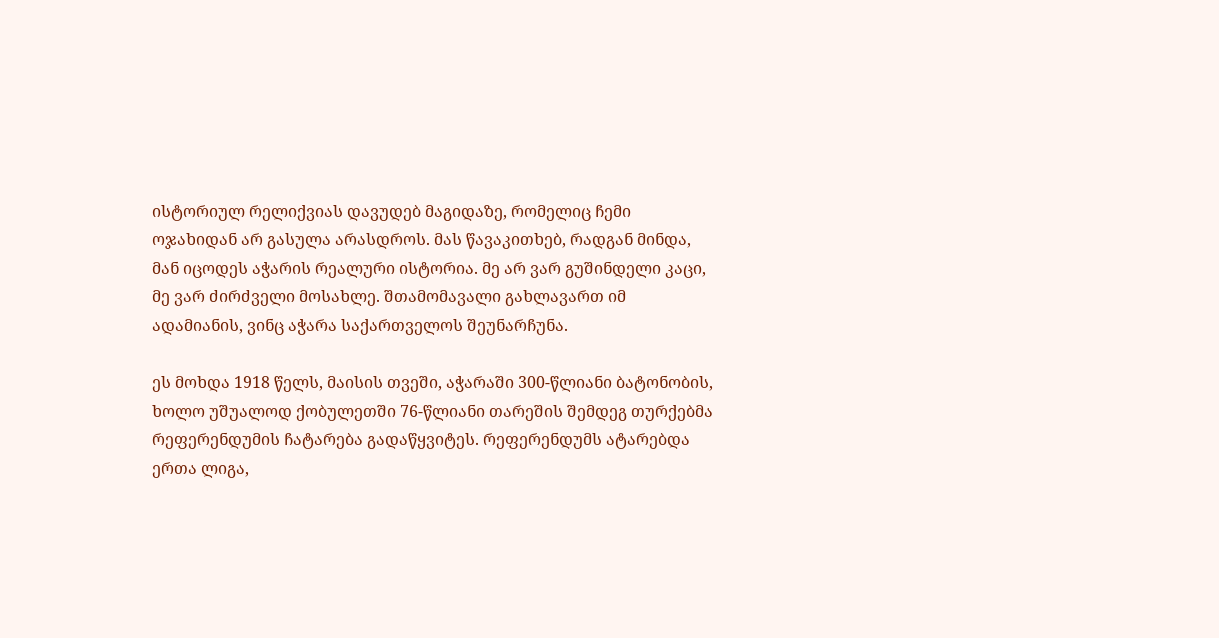ისტორიულ რელიქვიას დავუდებ მაგიდაზე, რომელიც ჩემი ოჯახიდან არ გასულა არასდროს. მას წავაკითხებ, რადგან მინდა, მან იცოდეს აჭარის რეალური ისტორია. მე არ ვარ გუშინდელი კაცი, მე ვარ ძირძველი მოსახლე. შთამომავალი გახლავართ იმ ადამიანის, ვინც აჭარა საქართველოს შეუნარჩუნა.

ეს მოხდა 1918 წელს, მაისის თვეში, აჭარაში 300-წლიანი ბატონობის, ხოლო უშუალოდ ქობულეთში 76-წლიანი თარეშის შემდეგ თურქებმა რეფერენდუმის ჩატარება გადაწყვიტეს. რეფერენდუმს ატარებდა ერთა ლიგა,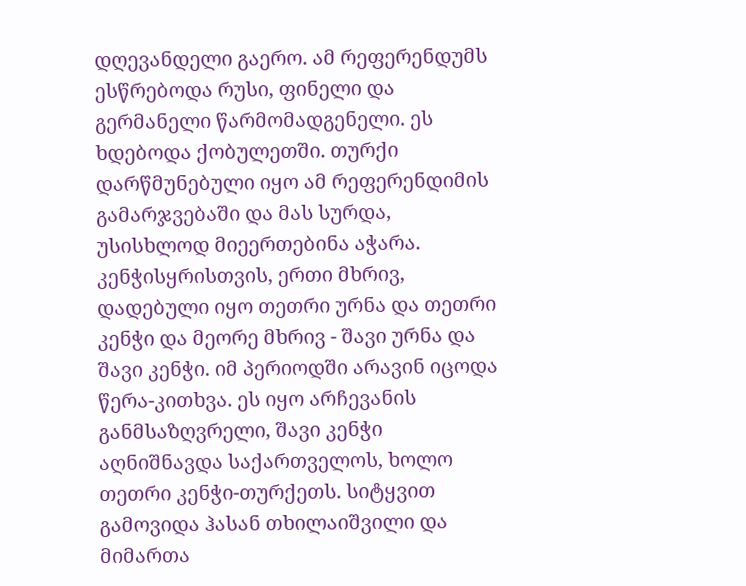დღევანდელი გაერო. ამ რეფერენდუმს ესწრებოდა რუსი, ფინელი და გერმანელი წარმომადგენელი. ეს ხდებოდა ქობულეთში. თურქი დარწმუნებული იყო ამ რეფერენდიმის გამარჯვებაში და მას სურდა, უსისხლოდ მიეერთებინა აჭარა. კენჭისყრისთვის, ერთი მხრივ, დადებული იყო თეთრი ურნა და თეთრი კენჭი და მეორე მხრივ - შავი ურნა და შავი კენჭი. იმ პერიოდში არავინ იცოდა წერა-კითხვა. ეს იყო არჩევანის განმსაზღვრელი, შავი კენჭი აღნიშნავდა საქართველოს, ხოლო თეთრი კენჭი-თურქეთს. სიტყვით გამოვიდა ჰასან თხილაიშვილი და მიმართა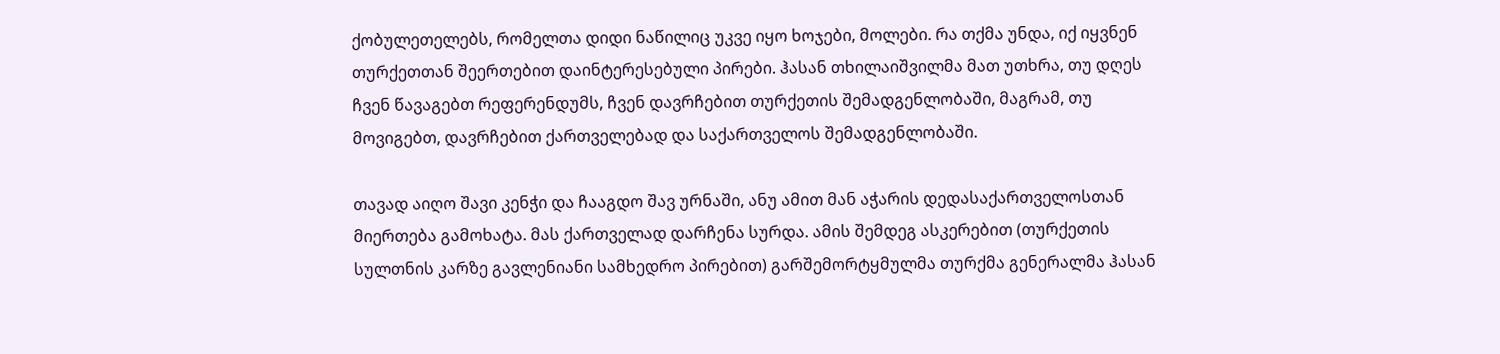ქობულეთელებს, რომელთა დიდი ნაწილიც უკვე იყო ხოჯები, მოლები. რა თქმა უნდა, იქ იყვნენ თურქეთთან შეერთებით დაინტერესებული პირები. ჰასან თხილაიშვილმა მათ უთხრა, თუ დღეს ჩვენ წავაგებთ რეფერენდუმს, ჩვენ დავრჩებით თურქეთის შემადგენლობაში, მაგრამ, თუ მოვიგებთ, დავრჩებით ქართველებად და საქართველოს შემადგენლობაში.

თავად აიღო შავი კენჭი და ჩააგდო შავ ურნაში, ანუ ამით მან აჭარის დედასაქართველოსთან მიერთება გამოხატა. მას ქართველად დარჩენა სურდა. ამის შემდეგ ასკერებით (თურქეთის სულთნის კარზე გავლენიანი სამხედრო პირებით) გარშემორტყმულმა თურქმა გენერალმა ჰასან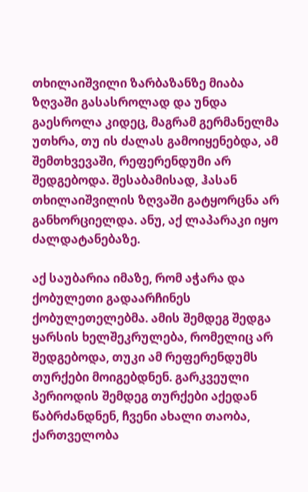თხილაიშვილი ზარბაზანზე მიაბა ზღვაში გასასროლად და უნდა გაესროლა კიდეც, მაგრამ გერმანელმა უთხრა, თუ ის ძალას გამოიყენებდა, ამ შემთხვევაში, რეფერენდუმი არ შედგებოდა. შესაბამისად, ჰასან თხილაიშვილის ზღვაში გატყორცნა არ განხორციელდა. ანუ, აქ ლაპარაკი იყო ძალდატანებაზე.

აქ საუბარია იმაზე, რომ აჭარა და ქობულეთი გადაარჩინეს ქობულეთელებმა. ამის შემდეგ შედგა ყარსის ხელშეკრულება, რომელიც არ შედგებოდა, თუკი ამ რეფერენდუმს თურქები მოიგებდნენ. გარკვეული პერიოდის შემდეგ თურქები აქედან წაბრძანდნენ, ჩვენი ახალი თაობა, ქართველობა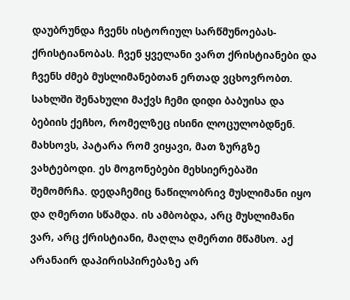დაუბრუნდა ჩვენს ისტორიულ სარწმუნოებას-ქრისტიანობას. ჩვენ ყველანი ვართ ქრისტიანები და ჩვენს ძმებ მუსლიმანებთან ერთად ვცხოვრობთ. სახლში შენახული მაქვს ჩემი დიდი ბაბუისა და ბებიის ქეჩხო, რომელზეც ისინი ლოცულობდნენ. მახსოვს, პატარა რომ ვიყავი, მათ ზურგზე ვახტებოდი. ეს მოგონებები მეხსიერებაში შემომრჩა. დედაჩემიც ნაწილობრივ მუსლიმანი იყო და ღმერთი სწამდა. ის ამბობდა, არც მუსლიმანი ვარ, არც ქრისტიანი, მაღლა ღმერთი მწამსო. აქ არანაირ დაპირისპირებაზე არ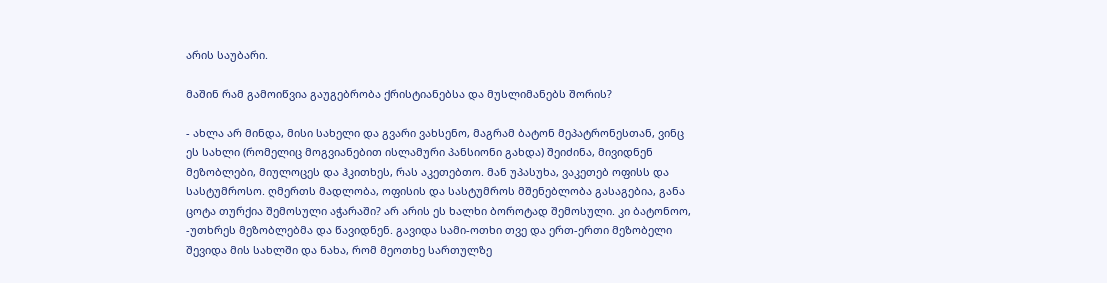არის საუბარი.

მაშინ რამ გამოიწვია გაუგებრობა ქრისტიანებსა და მუსლიმანებს შორის?

- ახლა არ მინდა, მისი სახელი და გვარი ვახსენო, მაგრამ ბატონ მეპატრონესთან, ვინც ეს სახლი (რომელიც მოგვიანებით ისლამური პანსიონი გახდა) შეიძინა, მივიდნენ მეზობლები, მიულოცეს და ჰკითხეს, რას აკეთებთო. მან უპასუხა, ვაკეთებ ოფისს და სასტუმროსო. ღმერთს მადლობა, ოფისის და სასტუმროს მშენებლობა გასაგებია, განა ცოტა თურქია შემოსული აჭარაში? არ არის ეს ხალხი ბოროტად შემოსული. კი ბატონოო, -უთხრეს მეზობლებმა და წავიდნენ. გავიდა სამი-ოთხი თვე და ერთ-ერთი მეზობელი შევიდა მის სახლში და ნახა, რომ მეოთხე სართულზე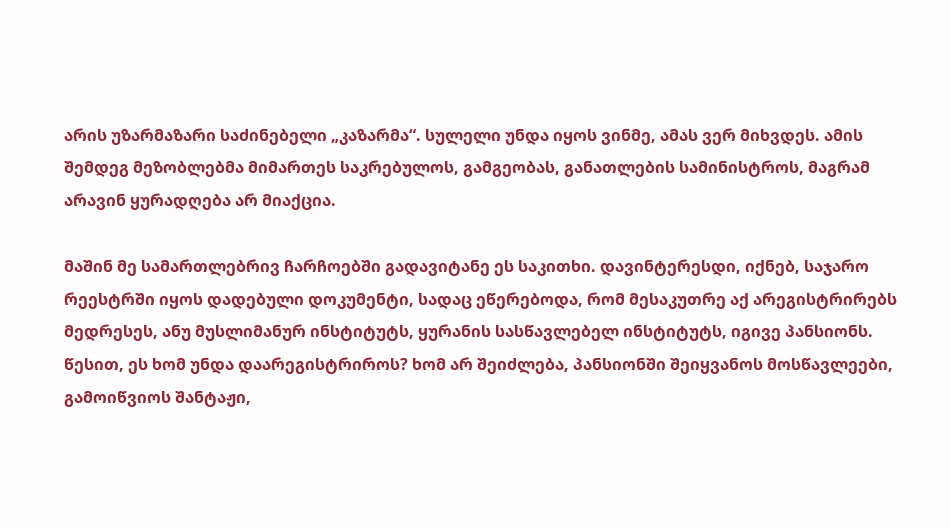არის უზარმაზარი საძინებელი „კაზარმა“. სულელი უნდა იყოს ვინმე, ამას ვერ მიხვდეს. ამის შემდეგ მეზობლებმა მიმართეს საკრებულოს, გამგეობას, განათლების სამინისტროს, მაგრამ არავინ ყურადღება არ მიაქცია.

მაშინ მე სამართლებრივ ჩარჩოებში გადავიტანე ეს საკითხი. დავინტერესდი, იქნებ, საჯარო რეესტრში იყოს დადებული დოკუმენტი, სადაც ეწერებოდა, რომ მესაკუთრე აქ არეგისტრირებს მედრესეს, ანუ მუსლიმანურ ინსტიტუტს, ყურანის სასწავლებელ ინსტიტუტს, იგივე პანსიონს. წესით, ეს ხომ უნდა დაარეგისტრიროს? ხომ არ შეიძლება, პანსიონში შეიყვანოს მოსწავლეები, გამოიწვიოს შანტაჟი,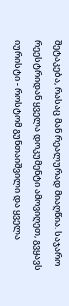შეტაკება, რასაც მან რეალურად მიაღწია. საჯარო რეესტრიდან ყველა დოკუმენტი ამოვიღეთ, გვყავს იურისტი - როსტომ გუნთაიშვილი და ყველა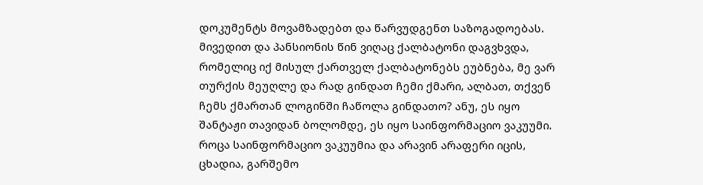დოკუმენტს მოვამზადებთ და წარვუდგენთ საზოგადოებას. მივედით და პანსიონის წინ ვიღაც ქალბატონი დაგვხვდა, რომელიც იქ მისულ ქართველ ქალბატონებს ეუბნება, მე ვარ თურქის მეუღლე და რად გინდათ ჩემი ქმარი, ალბათ, თქვენ ჩემს ქმართან ლოგინში ჩაწოლა გინდათო? ანუ, ეს იყო შანტაჟი თავიდან ბოლომდე, ეს იყო საინფორმაციო ვაკუუმი. როცა საინფორმაციო ვაკუუმია და არავინ არაფერი იცის, ცხადია, გარშემო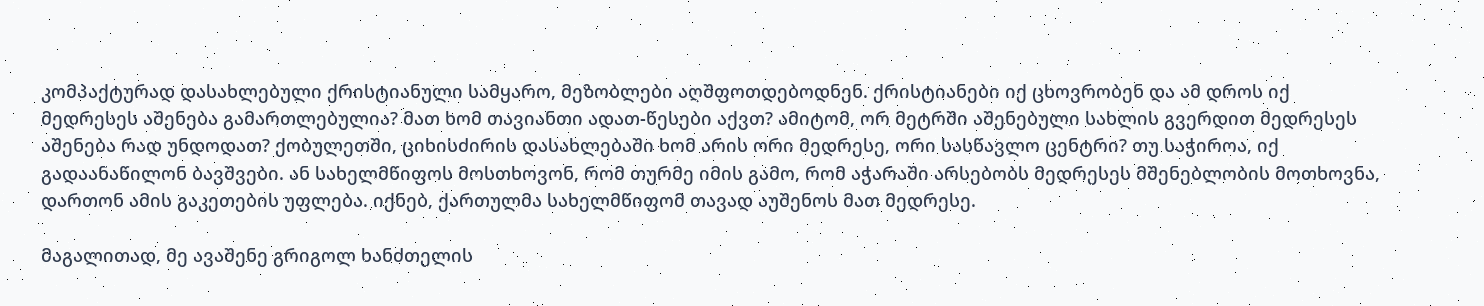კომპაქტურად დასახლებული ქრისტიანული სამყარო, მეზობლები აღშფოთდებოდნენ. ქრისტიანები იქ ცხოვრობენ და ამ დროს იქ მედრესეს აშენება გამართლებულია? მათ ხომ თავიანთი ადათ-წესები აქვთ? ამიტომ, ორ მეტრში აშენებული სახლის გვერდით მედრესეს აშენება რად უნდოდათ? ქობულეთში, ციხისძირის დასახლებაში ხომ არის ორი მედრესე, ორი სასწავლო ცენტრი? თუ საჭიროა, იქ გადაანაწილონ ბავშვები. ან სახელმწიფოს მოსთხოვონ, რომ თურმე იმის გამო, რომ აჭარაში არსებობს მედრესეს მშენებლობის მოთხოვნა, დართონ ამის გაკეთების უფლება. იქნებ, ქართულმა სახელმწიფომ თავად აუშენოს მათ მედრესე.

მაგალითად, მე ავაშენე გრიგოლ ხანძთელის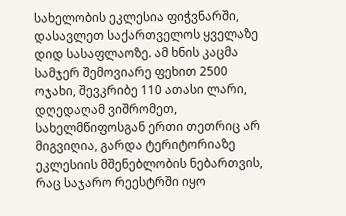სახელობის ეკლესია ფიჭვნარში, დასავლეთ საქართველოს ყველაზე დიდ სასაფლაოზე. ამ ხნის კაცმა სამჯერ შემოვიარე ფეხით 2500 ოჯახი, შევკრიბე 110 ათასი ლარი, დღედაღამ ვიშრომეთ, სახელმწიფოსგან ერთი თეთრიც არ მიგვიღია, გარდა ტერიტორიაზე ეკლესიის მშენებლობის ნებართვის, რაც საჯარო რეესტრში იყო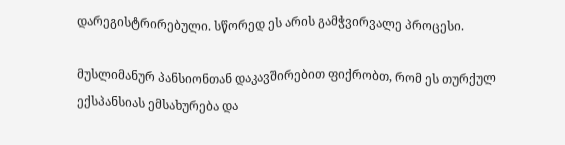დარეგისტრირებული. სწორედ ეს არის გამჭვირვალე პროცესი.

მუსლიმანურ პანსიონთან დაკავშირებით ფიქრობთ, რომ ეს თურქულ ექსპანსიას ემსახურება და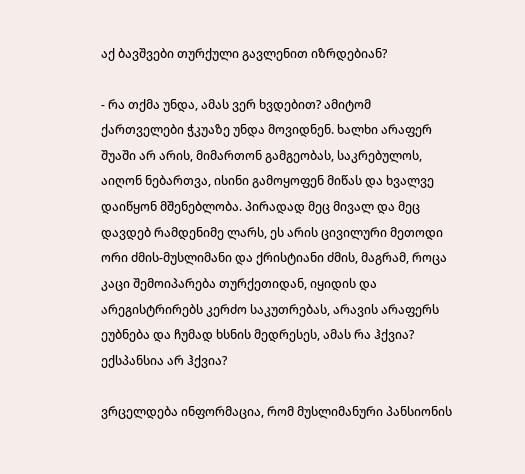აქ ბავშვები თურქული გავლენით იზრდებიან?

- რა თქმა უნდა, ამას ვერ ხვდებით? ამიტომ ქართველები ჭკუაზე უნდა მოვიდნენ. ხალხი არაფერ შუაში არ არის, მიმართონ გამგეობას, საკრებულოს, აიღონ ნებართვა, ისინი გამოყოფენ მიწას და ხვალვე დაიწყონ მშენებლობა. პირადად მეც მივალ და მეც დავდებ რამდენიმე ლარს, ეს არის ცივილური მეთოდი ორი ძმის-მუსლიმანი და ქრისტიანი ძმის, მაგრამ, როცა კაცი შემოიპარება თურქეთიდან, იყიდის და არეგისტრირებს კერძო საკუთრებას, არავის არაფერს ეუბნება და ჩუმად ხსნის მედრესეს, ამას რა ჰქვია? ექსპანსია არ ჰქვია?

ვრცელდება ინფორმაცია, რომ მუსლიმანური პანსიონის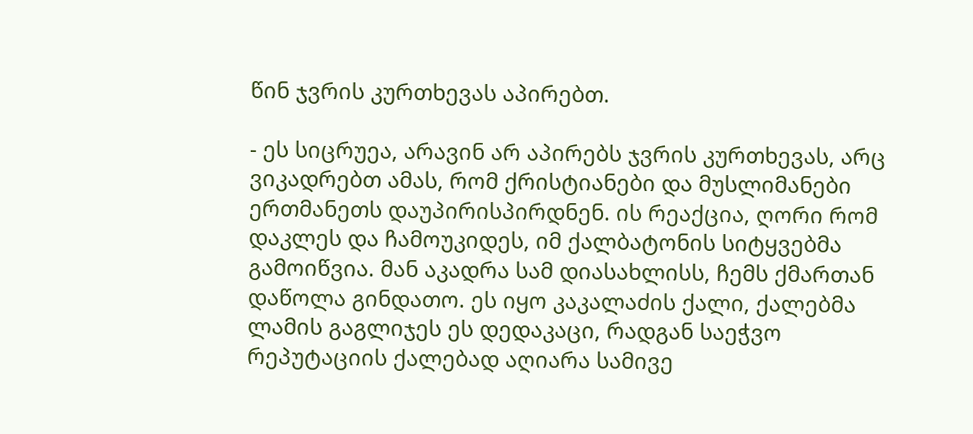წინ ჯვრის კურთხევას აპირებთ.

- ეს სიცრუეა, არავინ არ აპირებს ჯვრის კურთხევას, არც ვიკადრებთ ამას, რომ ქრისტიანები და მუსლიმანები ერთმანეთს დაუპირისპირდნენ. ის რეაქცია, ღორი რომ დაკლეს და ჩამოუკიდეს, იმ ქალბატონის სიტყვებმა გამოიწვია. მან აკადრა სამ დიასახლისს, ჩემს ქმართან დაწოლა გინდათო. ეს იყო კაკალაძის ქალი, ქალებმა ლამის გაგლიჯეს ეს დედაკაცი, რადგან საეჭვო რეპუტაციის ქალებად აღიარა სამივე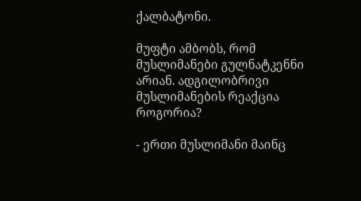ქალბატონი.

მუფტი ამბობს, რომ მუსლიმანები გულნატკენნი არიან. ადგილობრივი მუსლიმანების რეაქცია როგორია?

- ერთი მუსლიმანი მაინც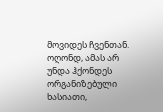მოვიდეს ჩვენთან. ოღონდ, ამას არ უნდა ჰქონდეს ორგანიზებული ხასიათი,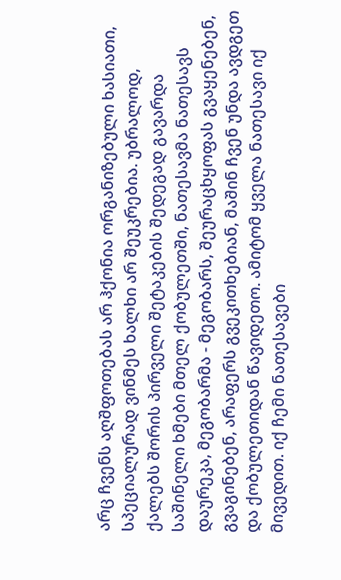არც ჩვენს აღშფოთებას არ ჰქონია ორგანიზებული ხასიათი, სპეციალურად ვინმეს ხალხი არ შეუკრებია. უბრალოდ, ქალებს შორის პირველი შეტაკების შედეგად გავარდა საშინელი ხმები მთელ ქობულეთში, ნათესავმა ნათესავს დაურეკა, მეგობარმა - მეგობარს, შეურაცხყოფას გვაყენებენ, გვაგინებენ, არაფერს გვეკითხებიან, მაშინ ჩვენ უნდა ავდგეთ და ქობულეთიდან წავიდეთო. ამიტომ ყველა ნათესავი იქ მივედით. იქ ჩემი ნათესავები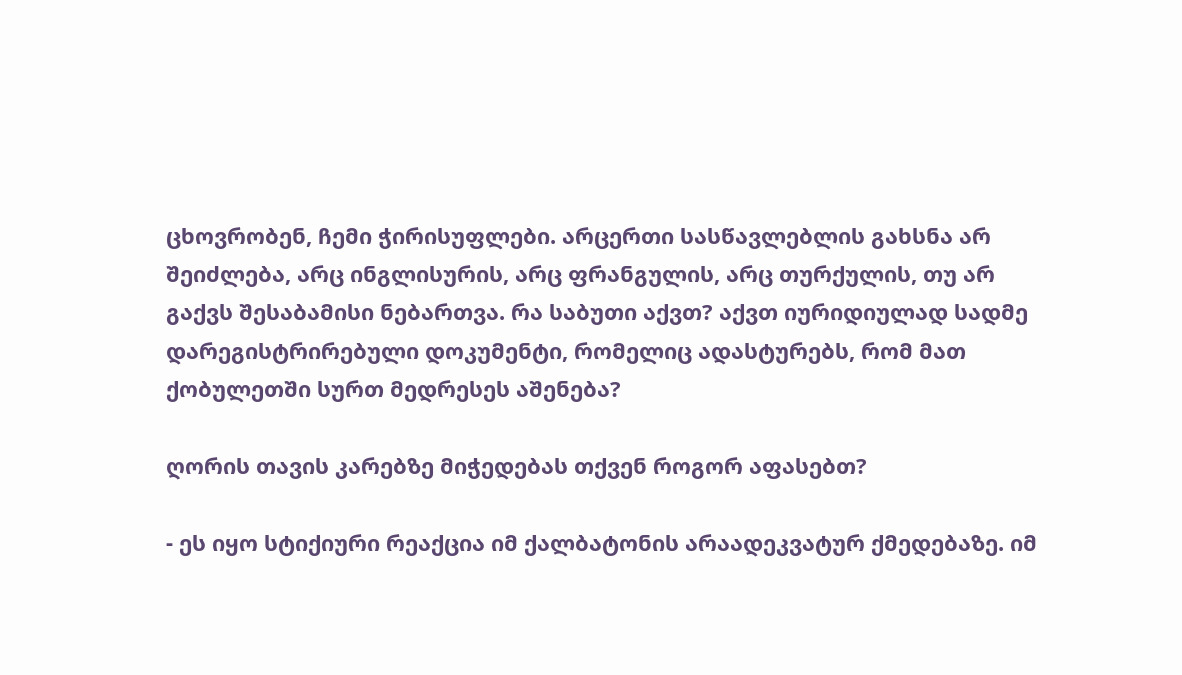ცხოვრობენ, ჩემი ჭირისუფლები. არცერთი სასწავლებლის გახსნა არ შეიძლება, არც ინგლისურის, არც ფრანგულის, არც თურქულის, თუ არ გაქვს შესაბამისი ნებართვა. რა საბუთი აქვთ? აქვთ იურიდიულად სადმე დარეგისტრირებული დოკუმენტი, რომელიც ადასტურებს, რომ მათ ქობულეთში სურთ მედრესეს აშენება?

ღორის თავის კარებზე მიჭედებას თქვენ როგორ აფასებთ?

- ეს იყო სტიქიური რეაქცია იმ ქალბატონის არაადეკვატურ ქმედებაზე. იმ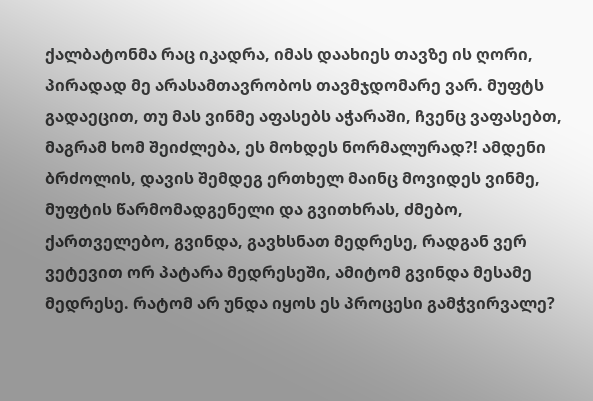ქალბატონმა რაც იკადრა, იმას დაახიეს თავზე ის ღორი, პირადად მე არასამთავრობოს თავმჯდომარე ვარ. მუფტს გადაეცით, თუ მას ვინმე აფასებს აჭარაში, ჩვენც ვაფასებთ, მაგრამ ხომ შეიძლება, ეს მოხდეს ნორმალურად?! ამდენი ბრძოლის, დავის შემდეგ ერთხელ მაინც მოვიდეს ვინმე, მუფტის წარმომადგენელი და გვითხრას, ძმებო, ქართველებო, გვინდა, გავხსნათ მედრესე, რადგან ვერ ვეტევით ორ პატარა მედრესეში, ამიტომ გვინდა მესამე მედრესე. რატომ არ უნდა იყოს ეს პროცესი გამჭვირვალე?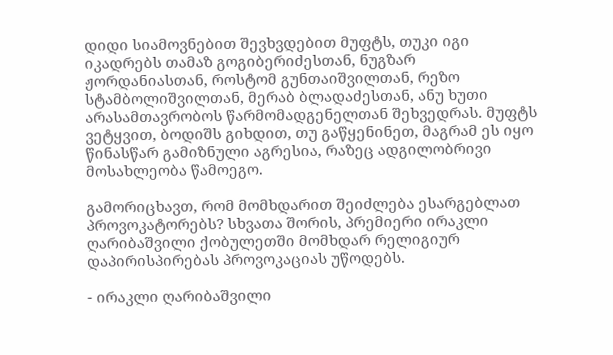დიდი სიამოვნებით შევხვდებით მუფტს, თუკი იგი იკადრებს თამაზ გოგიბერიძესთან, ნუგზარ ჟორდანიასთან, როსტომ გუნთაიშვილთან, რეზო სტამბოლიშვილთან, მერაბ ბლადაძესთან, ანუ ხუთი არასამთავრობოს წარმომადგენელთან შეხვედრას. მუფტს ვეტყვით, ბოდიშს გიხდით, თუ გაწყენინეთ, მაგრამ ეს იყო წინასწარ გამიზნული აგრესია, რაზეც ადგილობრივი მოსახლეობა წამოეგო.

გამორიცხავთ, რომ მომხდარით შეიძლება ესარგებლათ პროვოკატორებს? სხვათა შორის, პრემიერი ირაკლი ღარიბაშვილი ქობულეთში მომხდარ რელიგიურ დაპირისპირებას პროვოკაციას უწოდებს.

- ირაკლი ღარიბაშვილი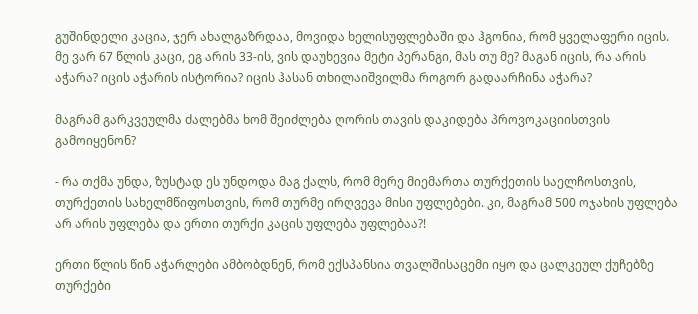გუშინდელი კაცია, ჯერ ახალგაზრდაა, მოვიდა ხელისუფლებაში და ჰგონია, რომ ყველაფერი იცის. მე ვარ 67 წლის კაცი, ეგ არის 33-ის, ვის დაუხევია მეტი პერანგი, მას თუ მე? მაგან იცის, რა არის აჭარა? იცის აჭარის ისტორია? იცის ჰასან თხილაიშვილმა როგორ გადაარჩინა აჭარა?

მაგრამ გარკვეულმა ძალებმა ხომ შეიძლება ღორის თავის დაკიდება პროვოკაციისთვის გამოიყენონ?

- რა თქმა უნდა, ზუსტად ეს უნდოდა მაგ ქალს, რომ მერე მიემართა თურქეთის საელჩოსთვის, თურქეთის სახელმწიფოსთვის, რომ თურმე ირღვევა მისი უფლებები. კი, მაგრამ 500 ოჯახის უფლება არ არის უფლება და ერთი თურქი კაცის უფლება უფლებაა?!

ერთი წლის წინ აჭარლები ამბობდნენ, რომ ექსპანსია თვალშისაცემი იყო და ცალკეულ ქუჩებზე თურქები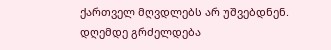ქართველ მღვდლებს არ უშვებდნენ. დღემდე გრძელდება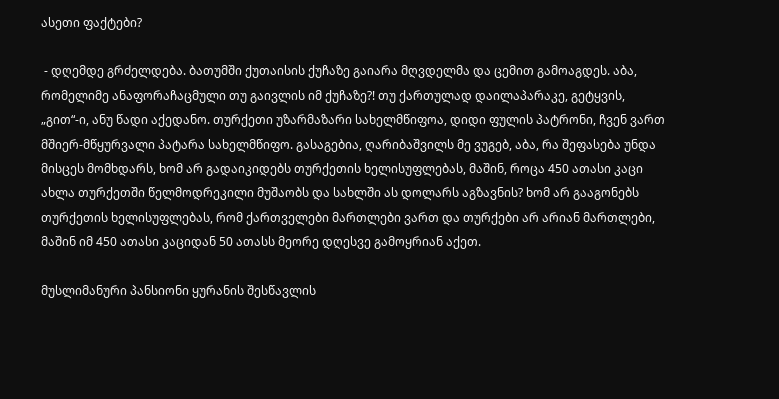ასეთი ფაქტები?

 - დღემდე გრძელდება. ბათუმში ქუთაისის ქუჩაზე გაიარა მღვდელმა და ცემით გამოაგდეს. აბა, რომელიმე ანაფორაჩაცმული თუ გაივლის იმ ქუჩაზე?! თუ ქართულად დაილაპარაკე, გეტყვის, „გით“-ი, ანუ წადი აქედანო. თურქეთი უზარმაზარი სახელმწიფოა, დიდი ფულის პატრონი, ჩვენ ვართ მშიერ-მწყურვალი პატარა სახელმწიფო. გასაგებია, ღარიბაშვილს მე ვუგებ, აბა, რა შეფასება უნდა მისცეს მომხდარს, ხომ არ გადაიკიდებს თურქეთის ხელისუფლებას, მაშინ, როცა 450 ათასი კაცი ახლა თურქეთში წელმოდრეკილი მუშაობს და სახლში ას დოლარს აგზავნის? ხომ არ გააგონებს თურქეთის ხელისუფლებას, რომ ქართველები მართლები ვართ და თურქები არ არიან მართლები, მაშინ იმ 450 ათასი კაციდან 50 ათასს მეორე დღესვე გამოყრიან აქეთ.

მუსლიმანური პანსიონი ყურანის შესწავლის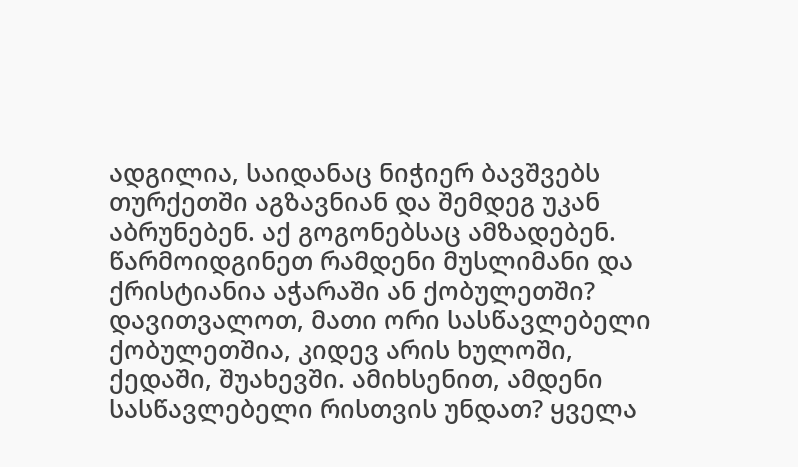ადგილია, საიდანაც ნიჭიერ ბავშვებს თურქეთში აგზავნიან და შემდეგ უკან აბრუნებენ. აქ გოგონებსაც ამზადებენ. წარმოიდგინეთ რამდენი მუსლიმანი და ქრისტიანია აჭარაში ან ქობულეთში? დავითვალოთ, მათი ორი სასწავლებელი ქობულეთშია, კიდევ არის ხულოში, ქედაში, შუახევში. ამიხსენით, ამდენი სასწავლებელი რისთვის უნდათ? ყველა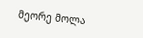მეორე მოლა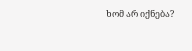ხომ არ იქნება?